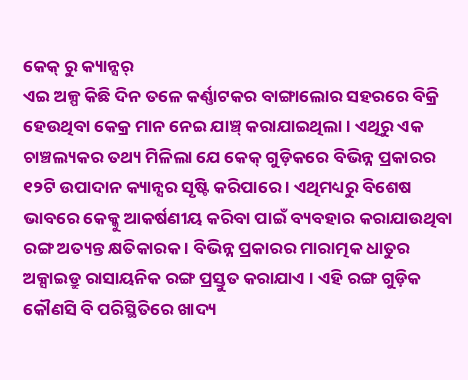କେକ୍ ରୁ କ୍ୟାନ୍ସର୍
ଏଇ ଅଳ୍ପ କିଛି ଦିନ ତଳେ କର୍ଣ୍ଣାଟକର ବାଙ୍ଗାଲୋର ସହରରେ ବିକ୍ରି ହେଉଥିବା କେକ୍ର ମାନ ନେଇ ଯାଞ୍ଚ୍ କରାଯାଇଥିଲା । ଏଥିରୁ ଏକ ଚାଞ୍ଚଲ୍ୟକର ତଥ୍ୟ ମିଳିଲା ଯେ କେକ୍ ଗୁଡ଼ିକରେ ବିଭିନ୍ନ ପ୍ରକାରର ୧୨ଟି ଉପାଦାନ କ୍ୟାନ୍ସର ସୃଷ୍ଟି କରିପାରେ । ଏଥିମଧ୍ୟରୁ ବିଶେଷ ଭାବରେ କେକ୍କୁ ଆକର୍ଷଣୀୟ କରିବା ପାଇଁ ବ୍ୟବହାର କରାଯାଉଥିବା ରଙ୍ଗ ଅତ୍ୟନ୍ତ କ୍ଷତିକାରକ । ବିଭିନ୍ନ ପ୍ରକାରର ମାରାତ୍ମକ ଧାତୁର ଅକ୍ସାଇଡ୍ରୁ ରାସାୟନିକ ରଙ୍ଗ ପ୍ରସ୍ତୁତ କରାଯାଏ । ଏହି ରଙ୍ଗ ଗୁଡ଼ିକ କୌଣସି ବି ପରିସ୍ଥିତିରେ ଖାଦ୍ୟ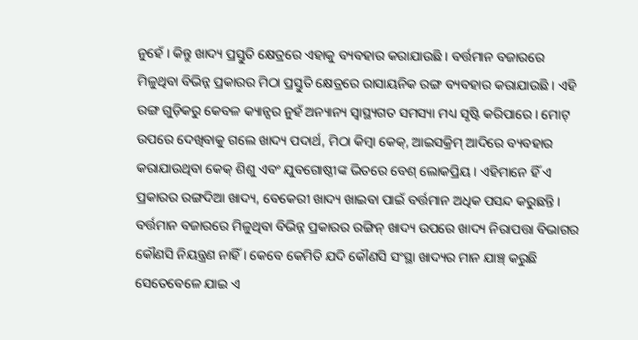ନୁହେଁ । କିନ୍ତୁ ଖାଦ୍ୟ ପ୍ରସ୍ତୁତି କ୍ଷେତ୍ରରେ ଏହାକୁ ବ୍ୟବହାର କରାଯାଉଛି । ବର୍ତ୍ତମାନ ବଜାରରେ ମିଳୁଥିବା ବିଭିନ୍ନ ପ୍ରକାରର ମିଠା ପ୍ରସ୍ତୁତି କ୍ଷେତ୍ରରେ ରାସାୟନିକ ରଙ୍ଗ ବ୍ୟବହାର କରାଯାଉଛି । ଏହି ରଙ୍ଗ ଗୁଡ଼ିକରୁ କେବଳ କ୍ୟାନ୍ସର ନୁହଁ ଅନ୍ୟାନ୍ୟ ସ୍ୱାସ୍ଥ୍ୟଗତ ସମସ୍ୟା ମଧ୍ୟ ସୃଷ୍ଟି କରିପାରେ । ମୋଟ୍ ଉପରେ ଦେଖିବାକୁ ଗଲେ ଖାଦ୍ୟ ପଦାର୍ଥ, ମିଠା କିମ୍ବା କେକ୍, ଆଇସକ୍ରିମ୍ ଆଦିରେ ବ୍ୟବହାର କରାଯାଉଥିବା କେକ୍ ଶିଶୁ ଏବଂ ଯୁବଗୋଷ୍ଠୀଙ୍କ ଭିତରେ ବେଶ୍ ଲୋକପ୍ରିୟ । ଏହିମାନେ ହିଁ ଏ ପ୍ରକାରର ରଙ୍ଗଦିଆ ଖାଦ୍ୟ, ବେକେରୀ ଖାଦ୍ୟ ଖାଇବା ପାଇଁ ବର୍ତ୍ତମାନ ଅଧିକ ପସନ୍ଦ କରୁଛନ୍ତି । ବର୍ତ୍ତମାନ ବଜାରରେ ମିଳୁଥିବା ବିଭିନ୍ନ ପ୍ରକାରର ରଙ୍ଗିନ୍ ଖାଦ୍ୟ ଉପରେ ଖାଦ୍ୟ ନିରାପତ୍ତା ବିଭାଗର କୌଣସି ନିୟନ୍ତ୍ରଣ ନାହିଁ । କେବେ କେମିତି ଯଦି କୌଣସି ସଂସ୍ଥା ଖାଦ୍ୟର ମାନ ଯାଞ୍ଚ୍ କରୁଛି ସେତେବେଳେ ଯାଇ ଏ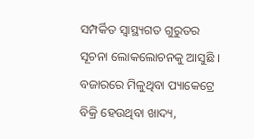ସମ୍ପର୍କିତ ସ୍ୱାସ୍ଥ୍ୟଗତ ଗୁରୁତର ସୂଚନା ଲୋକଲୋଚନକୁ ଆସୁଛି । ବଜାରରେ ମିଳୁଥିବା ପ୍ୟାକେଟ୍ରେ ବିକ୍ରି ହେଉଥିବା ଖାଦ୍ୟ,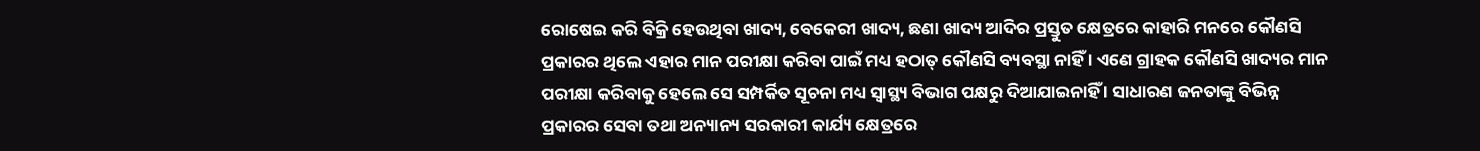ରୋଷେଇ କରି ବିକ୍ରି ହେଉଥିବା ଖାଦ୍ୟ, ବେକେରୀ ଖାଦ୍ୟ, ଛଣା ଖାଦ୍ୟ ଆଦିର ପ୍ରସ୍ତୁତ କ୍ଷେତ୍ରରେ କାହାରି ମନରେ କୌଣସି ପ୍ରକାରର ଥିଲେ ଏହାର ମାନ ପରୀକ୍ଷା କରିବା ପାଇଁ ମଧ୍ୟ ହଠାତ୍ କୌଣସି ବ୍ୟବସ୍ଥା ନାହିଁ । ଏଣେ ଗ୍ରାହକ କୌଣସି ଖାଦ୍ୟର ମାନ ପରୀକ୍ଷା କରିବାକୁ ହେଲେ ସେ ସମ୍ପର୍କିତ ସୂଚନା ମଧ୍ୟ ସ୍ୱାସ୍ଥ୍ୟ ବିଭାଗ ପକ୍ଷରୁ ଦିଆଯାଇନାହିଁ । ସାଧାରଣ ଜନତାଙ୍କୁ ବିଭିନ୍ନ ପ୍ରକାରର ସେବା ତଥା ଅନ୍ୟାନ୍ୟ ସରକାରୀ କାର୍ଯ୍ୟ କ୍ଷେତ୍ରରେ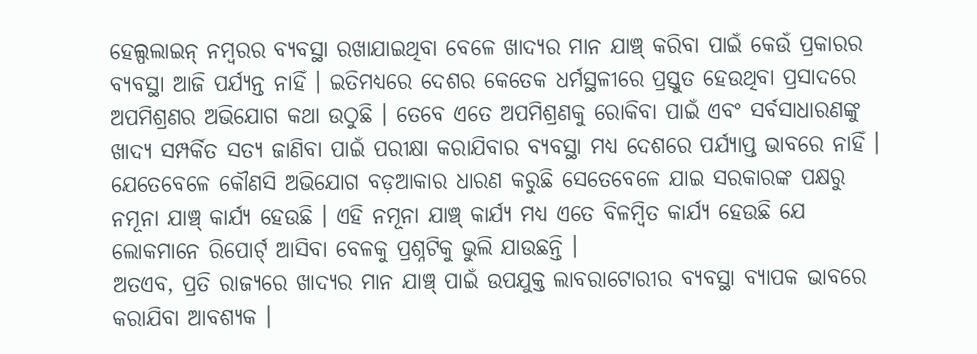ହେଲ୍ପଲାଇନ୍ ନମ୍ବରର ବ୍ୟବସ୍ଥା ରଖାଯାଇଥିବା ବେଳେ ଖାଦ୍ୟର ମାନ ଯାଞ୍ଚ୍ କରିବା ପାଇଁ କେଉଁ ପ୍ରକାରର ବ୍ୟବସ୍ଥା ଆଜି ପର୍ଯ୍ୟନ୍ତ ନାହିଁ । ଇତିମଧ୍ୟରେ ଦେଶର କେତେକ ଧର୍ମସ୍ଥଳୀରେ ପ୍ରସ୍ତୁତ ହେଉଥିବା ପ୍ରସାଦରେ ଅପମିଶ୍ରଣର ଅଭିଯୋଗ କଥା ଉଠୁଛି । ତେବେ ଏତେ ଅପମିଶ୍ରଣକୁ ରୋକିବା ପାଇଁ ଏବଂ ସର୍ବସାଧାରଣଙ୍କୁ ଖାଦ୍ୟ ସମ୍ପର୍କିତ ସତ୍ୟ ଜାଣିବା ପାଇଁ ପରୀକ୍ଷା କରାଯିବାର ବ୍ୟବସ୍ଥା ମଧ୍ୟ ଦେଶରେ ପର୍ଯ୍ୟାପ୍ତ ଭାବରେ ନାହିଁ । ଯେତେବେଳେ କୌଣସି ଅଭିଯୋଗ ବଡ଼ଆକାର ଧାରଣ କରୁଛି ସେତେବେଳେ ଯାଇ ସରକାରଙ୍କ ପକ୍ଷରୁ ନମୂନା ଯାଞ୍ଚ୍ କାର୍ଯ୍ୟ ହେଉଛି । ଏହି ନମୂନା ଯାଞ୍ଚ୍ କାର୍ଯ୍ୟ ମଧ୍ୟ ଏତେ ବିଳମ୍ବିତ କାର୍ଯ୍ୟ ହେଉଛି ଯେ ଲୋକମାନେ ରିପୋର୍ଟ୍ ଆସିବା ବେଳକୁ ପ୍ରଶ୍ନଟିକୁ ଭୁଲି ଯାଉଛନ୍ତି ।
ଅତଏବ, ପ୍ରତି ରାଜ୍ୟରେ ଖାଦ୍ୟର ମାନ ଯାଞ୍ଚ୍ ପାଇଁ ଉପଯୁକ୍ତ ଲାବରାଟୋରୀର ବ୍ୟବସ୍ଥା ବ୍ୟାପକ ଭାବରେ କରାଯିବା ଆବଶ୍ୟକ ।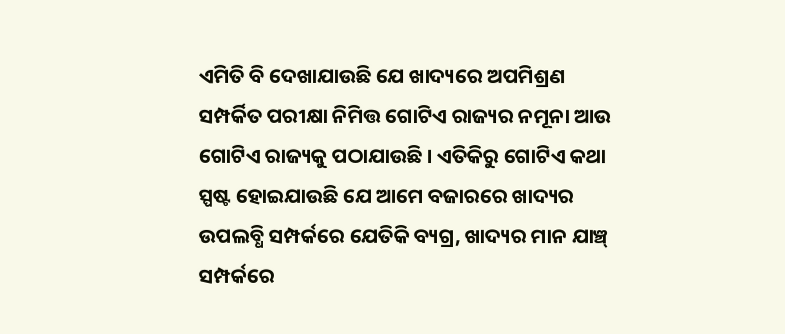ଏମିତି ବି ଦେଖାଯାଉଛି ଯେ ଖାଦ୍ୟରେ ଅପମିଶ୍ରଣ ସମ୍ପର୍କିତ ପରୀକ୍ଷା ନିମିତ୍ତ ଗୋଟିଏ ରାଜ୍ୟର ନମୂନା ଆଉ ଗୋଟିଏ ରାଜ୍ୟକୁ ପଠାଯାଉଛି । ଏତିକିରୁ ଗୋଟିଏ କଥା ସ୍ପଷ୍ଟ ହୋଇଯାଉଛି ଯେ ଆମେ ବଜାରରେ ଖାଦ୍ୟର ଉପଲବ୍ଧି ସମ୍ପର୍କରେ ଯେତିକି ବ୍ୟଗ୍ର, ଖାଦ୍ୟର ମାନ ଯାଞ୍ଚ୍ ସମ୍ପର୍କରେ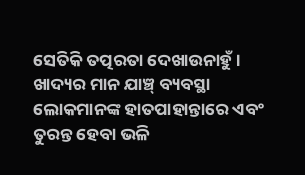ସେତିକି ତତ୍ପରତା ଦେଖାଉନାହୁଁ । ଖାଦ୍ୟର ମାନ ଯାଞ୍ଚ୍ ବ୍ୟବସ୍ଥା ଲୋକମାନଙ୍କ ହାତପାହାନ୍ତାରେ ଏବଂ ତୁରନ୍ତ ହେବା ଭଳି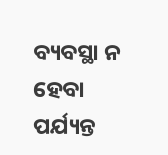ବ୍ୟବସ୍ଥା ନ ହେବା ପର୍ଯ୍ୟନ୍ତ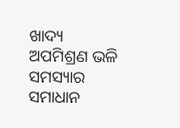ଖାଦ୍ୟ ଅପମିଶ୍ରଣ ଭଳି ସମସ୍ୟାର ସମାଧାନ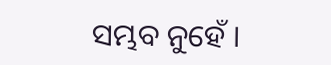ସମ୍ଭବ ନୁହେଁ ।